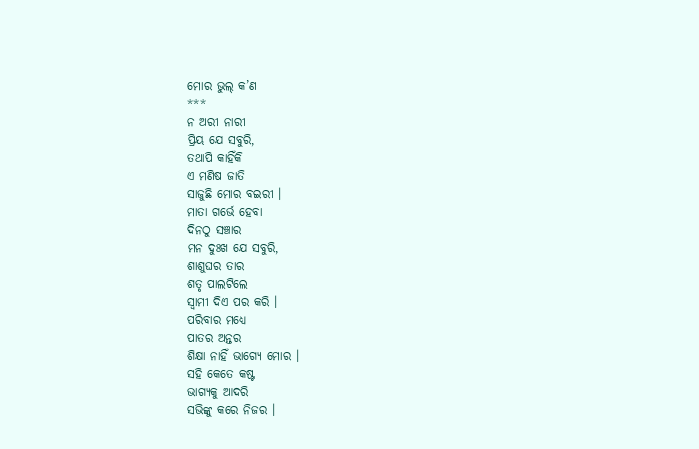ମୋର ଭୁଲ୍ କ’ଣ
***
ନ ଅରୀ ନାରୀ
ପ୍ରିୟ ଯେ ସବୁରି,
ତଥାପି କାହିଁକି
ଏ ମଣିଷ ଜାତି
ସାଜୁଛି ମୋର ବଇରୀ ।
ମାତା ଗର୍ଭେ ହେବା
ଦିନଠୁ ସଞ୍ଚାର
ମନ ଦୁଃଖ ଯେ ସବୁରି,
ଶାଶୁଘର ତାର
ଶତୃ ପାଲଟିଲେ
ସ୍ଵାମୀ ଦିଏ ପର କରି ।
ପରିବାର ମଧ୍ୟେ
ପାତର ଅନ୍ତର
ଶିକ୍ଷା ନାହିଁ ଭାଗ୍ୟେ ମୋର ।
ସହି କେତେ କଷ୍ଟ
ଭାଗ୍ୟକୁ ଆଦରି
ସଭିଙ୍କୁ କରେ ନିଜର ।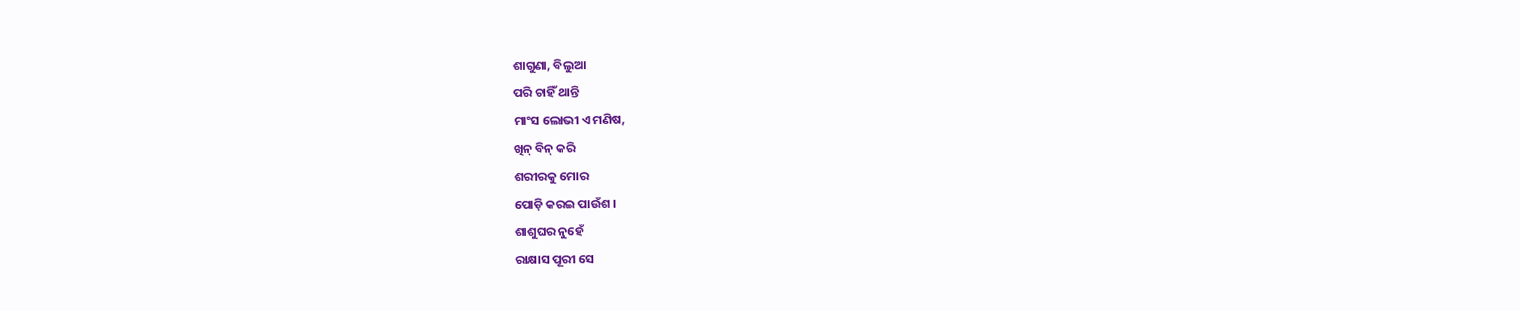ଶାଗୁଣା, ବିଲୁଆ
ପରି ଚାହିଁ ଥାନ୍ତି
ମାଂସ ଲୋଭୀ ଏ ମଣିଷ,
ଖିନ୍ ବିନ୍ କରି
ଶରୀରକୁ ମୋର
ପୋଡ଼ି କରଇ ପାଉଁଶ ।
ଶାଶୁଘର ନୁହେଁ
ରାକ୍ଷାସ ପୂରୀ ସେ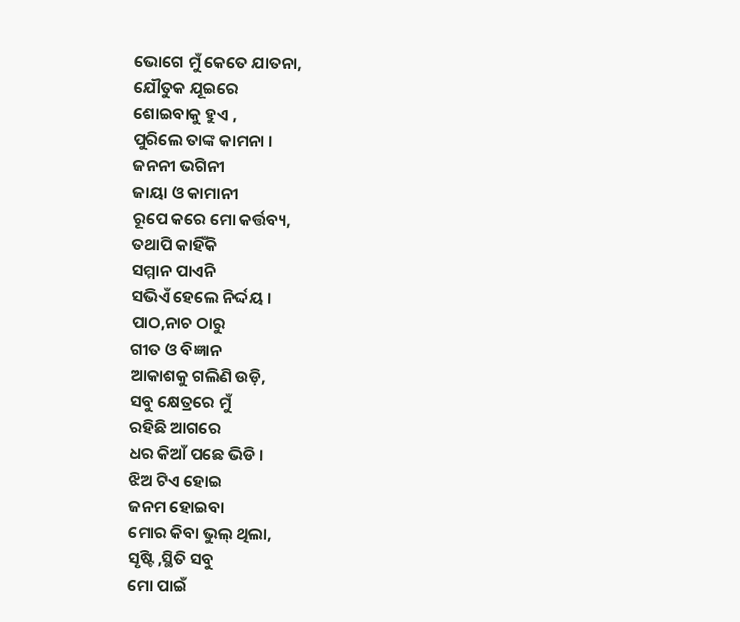ଭୋଗେ ମୁଁ କେତେ ଯାତନା,
ଯୌତୁକ ଯୂଇରେ
ଶୋଇବାକୁ ହୁଏ ,
ପୁରିଲେ ତାଙ୍କ କାମନା ।
ଜନନୀ ଭଗିନୀ
ଜାୟା ଓ କାମାନୀ
ରୂପେ କରେ ମୋ କର୍ତ୍ତବ୍ୟ,
ତଥାପି କାହିଁକି
ସମ୍ମାନ ପାଏନି
ସଭିଏଁ ହେଲେ ନିର୍ଦ୍ଦୟ ।
ପାଠ,ନାଚ ଠାରୁ
ଗୀତ ଓ ବିଜ୍ଞାନ
ଆକାଶକୁ ଗଲିଣି ଉଡ଼ି,
ସବୁ କ୍ଷେତ୍ରରେ ମୁଁ
ରହିଛି ଆଗରେ
ଧର କିଆଁ ପଛେ ଭିଡି ।
ଝିଅ ଟିଏ ହୋଇ
ଜନମ ହୋଇବା
ମୋର କିବା ଭୁଲ୍ ଥିଲା,
ସୃଷ୍ଟି ,ସ୍ଥିତି ସବୁ
ମୋ ପାଇଁ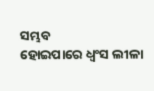ସମ୍ଭବ
ହୋଇପାରେ ଧ୍ୱଂସ ଲୀଳା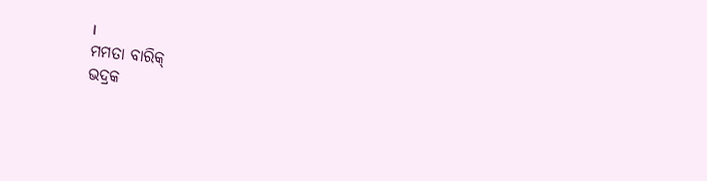।
ମମତା ବାରିକ୍
ଭଦ୍ରକ